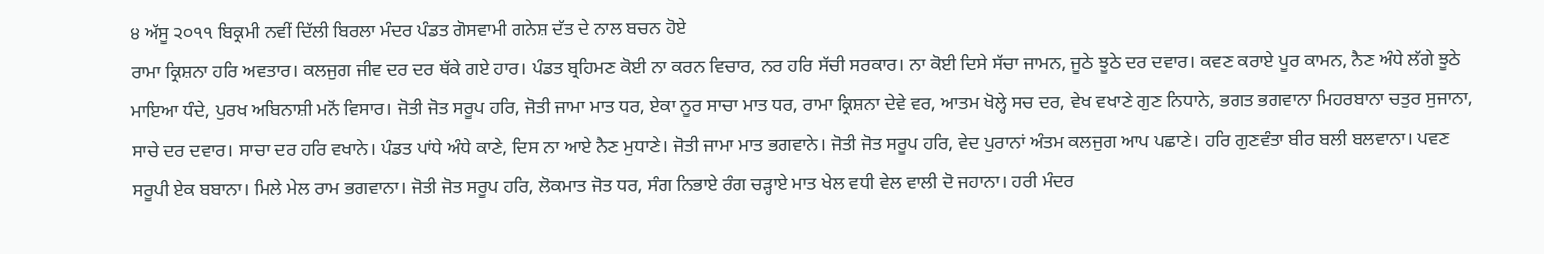੪ ਅੱਸੂ ੨੦੧੧ ਬਿਕ੍ਰਮੀ ਨਵੀਂ ਦਿੱਲੀ ਬਿਰਲਾ ਮੰਦਰ ਪੰਡਤ ਗੋਸਵਾਮੀ ਗਨੇਸ਼ ਦੱਤ ਦੇ ਨਾਲ ਬਚਨ ਹੋਏ
ਰਾਮਾ ਕ੍ਰਿਸ਼ਨਾ ਹਰਿ ਅਵਤਾਰ। ਕਲਜੁਗ ਜੀਵ ਦਰ ਦਰ ਥੱਕੇ ਗਏ ਹਾਰ। ਪੰਡਤ ਬ੍ਰਹਿਮਣ ਕੋਈ ਨਾ ਕਰਨ ਵਿਚਾਰ, ਨਰ ਹਰਿ ਸੱਚੀ ਸਰਕਾਰ। ਨਾ ਕੋਈ ਦਿਸੇ ਸੱਚਾ ਜਾਮਨ, ਜੂਠੇ ਝੂਠੇ ਦਰ ਦਵਾਰ। ਕਵਣ ਕਰਾਏ ਪੂਰ ਕਾਮਨ, ਨੈਣ ਅੰਧੇ ਲੱਗੇ ਝੂਠੇ ਮਾਇਆ ਧੰਦੇ, ਪੁਰਖ ਅਬਿਨਾਸ਼ੀ ਮਨੋਂ ਵਿਸਾਰ। ਜੋਤੀ ਜੋਤ ਸਰੂਪ ਹਰਿ, ਜੋਤੀ ਜਾਮਾ ਮਾਤ ਧਰ, ਏਕਾ ਨੂਰ ਸਾਚਾ ਮਾਤ ਧਰ, ਰਾਮਾ ਕ੍ਰਿਸ਼ਨਾ ਦੇਵੇ ਵਰ, ਆਤਮ ਖੋਲ੍ਹੇ ਸਚ ਦਰ, ਵੇਖ ਵਖਾਣੇ ਗੁਣ ਨਿਧਾਨੇ, ਭਗਤ ਭਗਵਾਨਾ ਮਿਹਰਬਾਨਾ ਚਤੁਰ ਸੁਜਾਨਾ, ਸਾਚੇ ਦਰ ਦਵਾਰ। ਸਾਚਾ ਦਰ ਹਰਿ ਵਖਾਨੇ। ਪੰਡਤ ਪਾਂਧੇ ਅੰਧੇ ਕਾਣੇ, ਦਿਸ ਨਾ ਆਏ ਨੈਣ ਮੁਧਾਣੇ। ਜੋਤੀ ਜਾਮਾ ਮਾਤ ਭਗਵਾਨੇ। ਜੋਤੀ ਜੋਤ ਸਰੂਪ ਹਰਿ, ਵੇਦ ਪੁਰਾਨਾਂ ਅੰਤਮ ਕਲਜੁਗ ਆਪ ਪਛਾਣੇ। ਹਰਿ ਗੁਣਵੰਤਾ ਬੀਰ ਬਲੀ ਬਲਵਾਨਾ। ਪਵਣ ਸਰੂਪੀ ਏਕ ਬਬਾਨਾ। ਮਿਲੇ ਮੇਲ ਰਾਮ ਭਗਵਾਨਾ। ਜੋਤੀ ਜੋਤ ਸਰੂਪ ਹਰਿ, ਲੋਕਮਾਤ ਜੋਤ ਧਰ, ਸੰਗ ਨਿਭਾਏ ਰੰਗ ਚੜ੍ਹਾਏ ਮਾਤ ਖੇਲ ਵਧੀ ਵੇਲ ਵਾਲੀ ਦੋ ਜਹਾਨਾ। ਹਰੀ ਮੰਦਰ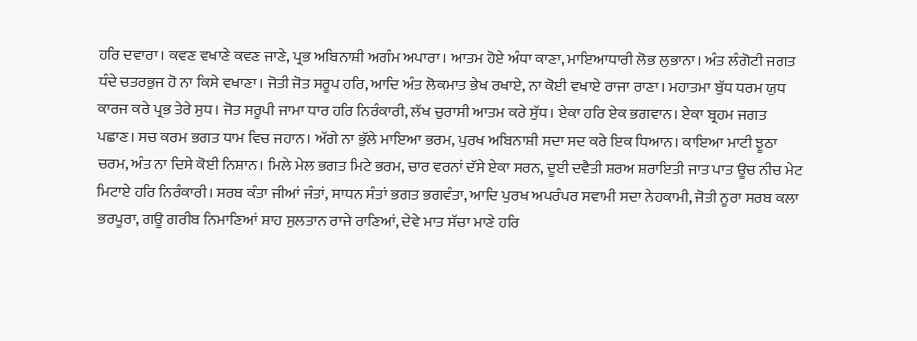ਹਰਿ ਦਵਾਰਾ। ਕਵਣ ਵਖਾਣੇ ਕਵਣ ਜਾਣੇ, ਪ੍ਰਭ ਅਬਿਨਾਸ਼ੀ ਅਗੰਮ ਅਪਾਰਾ। ਆਤਮ ਹੋਏ ਅੰਧਾ ਕਾਣਾ, ਮਾਇਆਧਾਰੀ ਲੋਭ ਲੁਭਾਨਾ। ਅੰਤ ਲੰਗੋਟੀ ਜਗਤ ਧੰਦੇ ਚਤਰਭੁਜ ਹੋ ਨਾ ਕਿਸੇ ਵਖਾਣਾ। ਜੋਤੀ ਜੋਤ ਸਰੂਪ ਹਰਿ, ਆਦਿ ਅੰਤ ਲੋਕਮਾਤ ਭੇਖ ਰਖਾਏ, ਨਾ ਕੋਈ ਵਖਾਏ ਰਾਜਾ ਰਾਣਾ। ਮਹਾਤਮਾ ਬੁੱਧ ਧਰਮ ਯੁਧ ਕਾਰਜ ਕਰੇ ਪ੍ਰਭ ਤੇਰੇ ਸੁਧ। ਜੋਤ ਸਰੂਪੀ ਜਾਮਾ ਧਾਰ ਹਰਿ ਨਿਰੰਕਾਰੀ, ਲੱਖ ਚੁਰਾਸੀ ਆਤਮ ਕਰੇ ਸੁੱਧ। ਏਕਾ ਹਰਿ ਏਕ ਭਗਵਾਨ। ਏਕਾ ਬ੍ਰਹਮ ਜਗਤ ਪਛਾਣ। ਸਚ ਕਰਮ ਭਗਤ ਧਾਮ ਵਿਚ ਜਹਾਨ। ਅੱਗੇ ਨਾ ਭੁੱਲੇ ਮਾਇਆ ਭਰਮ, ਪੁਰਖ ਅਬਿਨਾਸ਼ੀ ਸਦਾ ਸਦ ਕਰੇ ਇਕ ਧਿਆਨ। ਕਾਇਆ ਮਾਟੀ ਝੂਠਾ ਚਰਮ, ਅੰਤ ਨਾ ਦਿਸੇ ਕੋਈ ਨਿਸ਼ਾਨ। ਮਿਲੇ ਮੇਲ ਭਗਤ ਮਿਟੇ ਭਰਮ, ਚਾਰ ਵਰਨਾਂ ਦੱਸੇ ਏਕਾ ਸਰਨ, ਦੂਈ ਦਵੈਤੀ ਸ਼ਰਅ ਸ਼ਰਾਇਤੀ ਜਾਤ ਪਾਤ ਊਚ ਨੀਚ ਮੇਟ ਮਿਟਾਏ ਹਰਿ ਨਿਰੰਕਾਰੀ। ਸਰਬ ਕੰਤਾ ਜੀਆਂ ਜੰਤਾਂ, ਸਾਧਨ ਸੰਤਾਂ ਭਗਤ ਭਗਵੰਤਾ, ਆਦਿ ਪੁਰਖ ਅਪਰੰਪਰ ਸਵਾਮੀ ਸਦਾ ਨੇਹਕਾਮੀ, ਜੋਤੀ ਨੂਰਾ ਸਰਬ ਕਲਾ ਭਰਪੂਰਾ, ਗਊ ਗਰੀਬ ਨਿਮਾਣਿਆਂ ਸ਼ਾਹ ਸੁਲਤਾਨ ਰਾਜੇ ਰਾਣਿਆਂ, ਦੇਵੇ ਮਾਤ ਸੱਚਾ ਮਾਣੇ ਹਰਿ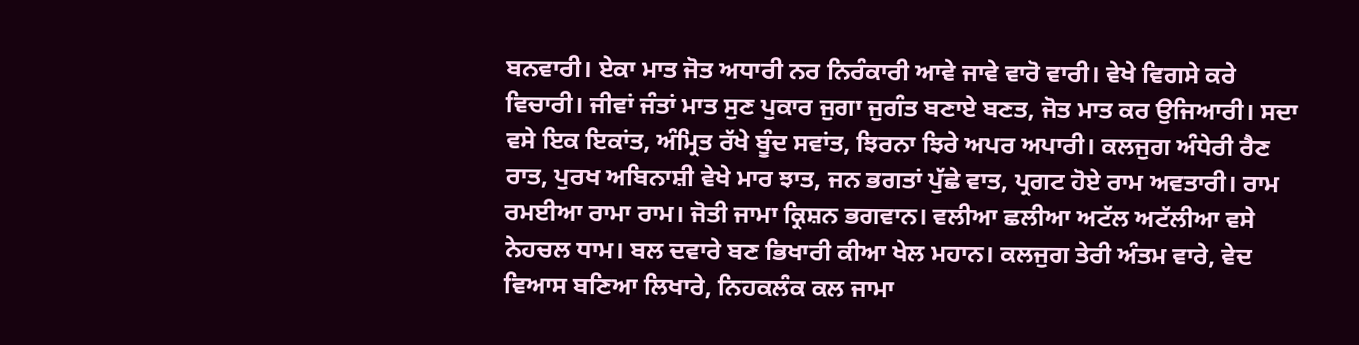ਬਨਵਾਰੀ। ਏਕਾ ਮਾਤ ਜੋਤ ਅਧਾਰੀ ਨਰ ਨਿਰੰਕਾਰੀ ਆਵੇ ਜਾਵੇ ਵਾਰੋ ਵਾਰੀ। ਵੇਖੇ ਵਿਗਸੇ ਕਰੇ ਵਿਚਾਰੀ। ਜੀਵਾਂ ਜੰਤਾਂ ਮਾਤ ਸੁਣ ਪੁਕਾਰ ਜੁਗਾ ਜੁਗੰਤ ਬਣਾਏ ਬਣਤ, ਜੋਤ ਮਾਤ ਕਰ ਉਜਿਆਰੀ। ਸਦਾ ਵਸੇ ਇਕ ਇਕਾਂਤ, ਅੰਮ੍ਰਿਤ ਰੱਖੇ ਬੂੰਦ ਸਵਾਂਤ, ਝਿਰਨਾ ਝਿਰੇ ਅਪਰ ਅਪਾਰੀ। ਕਲਜੁਗ ਅੰਧੇਰੀ ਰੈਣ ਰਾਤ, ਪੁਰਖ ਅਬਿਨਾਸ਼ੀ ਵੇਖੇ ਮਾਰ ਝਾਤ, ਜਨ ਭਗਤਾਂ ਪੁੱਛੇ ਵਾਤ, ਪ੍ਰਗਟ ਹੋਏ ਰਾਮ ਅਵਤਾਰੀ। ਰਾਮ ਰਮਈਆ ਰਾਮਾ ਰਾਮ। ਜੋਤੀ ਜਾਮਾ ਕ੍ਰਿਸ਼ਨ ਭਗਵਾਨ। ਵਲੀਆ ਛਲੀਆ ਅਟੱਲ ਅਟੱਲੀਆ ਵਸੇ ਨੇਹਚਲ ਧਾਮ। ਬਲ ਦਵਾਰੇ ਬਣ ਭਿਖਾਰੀ ਕੀਆ ਖੇਲ ਮਹਾਨ। ਕਲਜੁਗ ਤੇਰੀ ਅੰਤਮ ਵਾਰੇ, ਵੇਦ ਵਿਆਸ ਬਣਿਆ ਲਿਖਾਰੇ, ਨਿਹਕਲੰਕ ਕਲ ਜਾਮਾ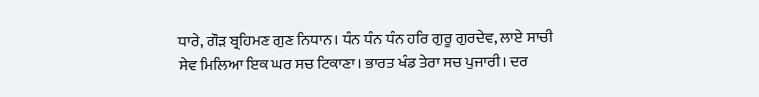ਧਾਰੇ, ਗੌੜ ਬ੍ਰਹਿਮਣ ਗੁਣ ਨਿਧਾਨ। ਧੰਨ ਧੰਨ ਧੰਨ ਹਰਿ ਗੁਰੂ ਗੁਰਦੇਵ, ਲਾਏ ਸਾਚੀ ਸੇਵ ਮਿਲਿਆ ਇਕ ਘਰ ਸਚ ਟਿਕਾਣਾ। ਭਾਰਤ ਖੰਡ ਤੇਰਾ ਸਚ ਪੁਜਾਰੀ। ਦਰ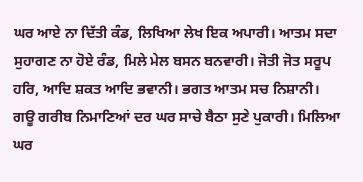ਘਰ ਆਏ ਨਾ ਦਿੱਤੀ ਕੰਡ, ਲਿਖਿਆ ਲੇਖ ਇਕ ਅਪਾਰੀ। ਆਤਮ ਸਦਾ ਸੁਹਾਗਣ ਨਾ ਹੋਏ ਰੰਡ, ਮਿਲੇ ਮੇਲ ਬਸਨ ਬਨਵਾਰੀ। ਜੋਤੀ ਜੋਤ ਸਰੂਪ ਹਰਿ, ਆਦਿ ਸ਼ਕਤ ਆਦਿ ਭਵਾਨੀ। ਭਗਤ ਆਤਮ ਸਚ ਨਿਸ਼ਾਨੀ। ਗਊ ਗਰੀਬ ਨਿਮਾਣਿਆਂ ਦਰ ਘਰ ਸਾਚੇ ਬੈਠਾ ਸੁਣੇ ਪੁਕਾਰੀ। ਮਿਲਿਆ ਘਰ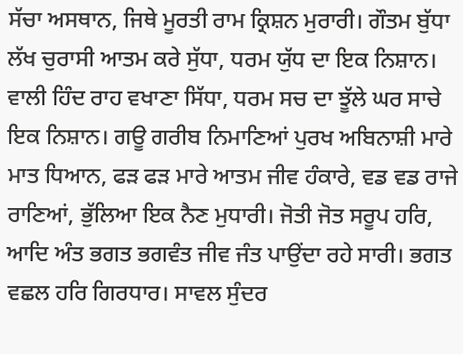ਸੱਚਾ ਅਸਥਾਨ, ਜਿਥੇ ਮੂਰਤੀ ਰਾਮ ਕ੍ਰਿਸ਼ਨ ਮੁਰਾਰੀ। ਗੌਤਮ ਬੁੱਧਾ ਲੱਖ ਚੁਰਾਸੀ ਆਤਮ ਕਰੇ ਸੁੱਧਾ, ਧਰਮ ਯੁੱਧ ਦਾ ਇਕ ਨਿਸ਼ਾਨ। ਵਾਲੀ ਹਿੰਦ ਰਾਹ ਵਖਾਣਾ ਸਿੱਧਾ, ਧਰਮ ਸਚ ਦਾ ਝੂੱਲੇ ਘਰ ਸਾਚੇ ਇਕ ਨਿਸ਼ਾਨ। ਗਊ ਗਰੀਬ ਨਿਮਾਣਿਆਂ ਪੁਰਖ ਅਬਿਨਾਸ਼ੀ ਮਾਰੇ ਮਾਤ ਧਿਆਨ, ਫੜ ਫੜ ਮਾਰੇ ਆਤਮ ਜੀਵ ਹੰਕਾਰੇ, ਵਡ ਵਡ ਰਾਜੇ ਰਾਣਿਆਂ, ਭੁੱਲਿਆ ਇਕ ਨੈਣ ਮੁਧਾਰੀ। ਜੋਤੀ ਜੋਤ ਸਰੂਪ ਹਰਿ, ਆਦਿ ਅੰਤ ਭਗਤ ਭਗਵੰਤ ਜੀਵ ਜੰਤ ਪਾਉਂਦਾ ਰਹੇ ਸਾਰੀ। ਭਗਤ ਵਛਲ ਹਰਿ ਗਿਰਧਾਰ। ਸਾਵਲ ਸੁੰਦਰ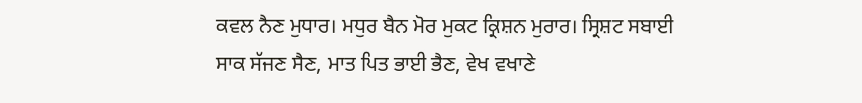ਕਵਲ ਨੈਣ ਮੁਧਾਰ। ਮਧੁਰ ਬੈਨ ਮੋਰ ਮੁਕਟ ਕ੍ਰਿਸ਼ਨ ਮੁਰਾਰ। ਸ੍ਰਿਸ਼ਟ ਸਬਾਈ ਸਾਕ ਸੱਜਣ ਸੈਣ, ਮਾਤ ਪਿਤ ਭਾਈ ਭੈਣ, ਵੇਖ ਵਖਾਣੇ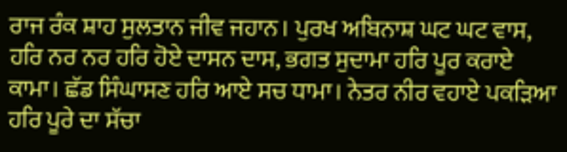ਰਾਜ ਰੰਕ ਸ਼ਾਹ ਸੁਲਤਾਨ ਜੀਵ ਜਹਾਨ। ਪੁਰਖ ਅਬਿਨਾਸ਼ ਘਟ ਘਟ ਵਾਸ, ਹਰਿ ਨਰ ਨਰ ਹਰਿ ਹੋਏ ਦਾਸਨ ਦਾਸ, ਭਗਤ ਸੁਦਾਮਾ ਹਰਿ ਪੂਰ ਕਰਾਏ ਕਾਮਾ। ਛੱਡ ਸਿੰਘਾਸਣ ਹਰਿ ਆਏ ਸਚ ਧਾਮਾ। ਨੇਤਰ ਨੀਰ ਵਹਾਏ ਪਕੜਿਆ ਹਰਿ ਪੂਰੇ ਦਾ ਸੱਚਾ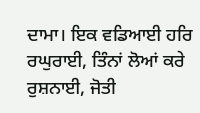ਦਾਮਾ। ਇਕ ਵਡਿਆਈ ਹਰਿ ਰਘੁਰਾਈ, ਤਿੰਨਾਂ ਲੋਆਂ ਕਰੇ ਰੁਸ਼ਨਾਈ, ਜੋਤੀ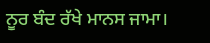ਨੂਰ ਬੰਦ ਰੱਖੇ ਮਾਨਸ ਜਾਮਾ।